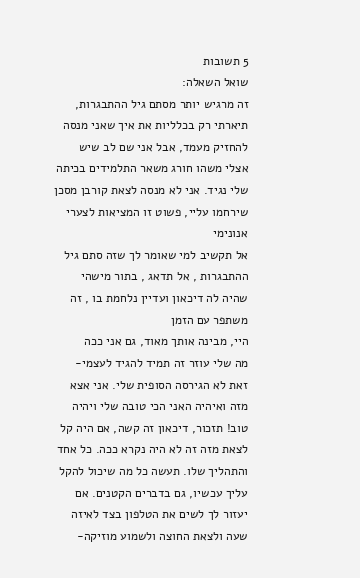5 תשובות
שואל השאלה:
זה מרגיש יותר מסתם גיל ההתבגרות, תיארתי רק בכלליות את איך שאני מנסה להחזיק מעמד, אבל אני שם לב שיש אצלי משהו חורג משאר התלמידים בכיתה שלי נגיד. אני לא מנסה לצאת קורבן מסכן שירחמו עליי, פשוט זו המציאות לצערי
אנונימי
אל תקשיב למי שאומר לך שזה סתם גיל ההתבגרות , אל תדאג , בתור מישהי שהיה לה דיכאון ועדיין נלחמת בו , זה משתפר עם הזמן
היי, מבינה אותך מאוד, גם אני ככה
מה שלי עוזר זה תמיד להגיד לעצמי- זאת לא הגירסה הסופית שלי. אני אצא מזה ואיהיה האני הכי טובה שלי ויהיה טוב! תזכור, דיכאון זה קשה, אם היה קל לצאת מזה זה לא היה נקרא ככה. כל אחד והתהליך שלו. תעשה כל מה שיכול להקל עליך עכשיו, גם בדברים הקטנים. אם יעזור לך לשים את הטלפון בצד לאיזה שעה ולצאת החוצה ולשמוע מוזיקה-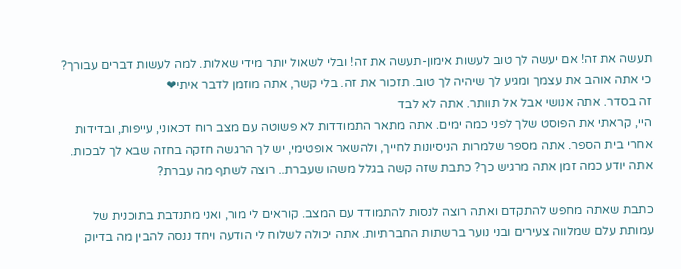תעשה את זה! אם יעשה לך טוב לעשות אימון-תעשה את זה! ובלי לשאול יותר מידי שאלות. למה לעשות דברים עבורך? כי אתה אוהב את עצמך ומגיע לך שיהיה לך טוב. תזכור את זה. בלי קשר, אתה מוזמן לדבר איתי❤
זה בסדר. אתה אנושי אבל אל תוותר. אתה לא לבד
היי, קראתי את הפוסט שלך לפני כמה ימים. אתה מתאר התמודדות לא פשוטה עם מצב רוח דכאוני, עייפות, ובדידות אחרי בית הספר. אתה מספר שלמרות הניסיונות לחייך, ולהשאר אופטימי, יש לך הרגשה חזקה בחזה שבא לך לבכות. אתה יודע כמה זמן אתה מרגיש כך? כתבת שזה קשה בגלל משהו שעברת.. רוצה לשתף מה עברת?

כתבת שאתה מחפש להתקדם ואתה רוצה לנסות להתמודד עם המצב. קוראים לי מור, ואני מתנדבת בתוכנית של עמותת עלם שמלווה צעירים ובני נוער ברשתות החברתיות. אתה יכולה לשלוח לי הודעה ויחד ננסה להבין מה בדיוק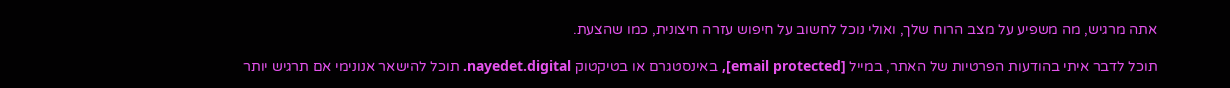אתה מרגיש, מה משפיע על מצב הרוח שלך, ואולי נוכל לחשוב על חיפוש עזרה חיצונית, כמו שהצעת.

תוכל לדבר איתי בהודעות הפרטיות של האתר, במייל [email protected], באינסטגרם או בטיקטוק nayedet.digital. תוכל להישאר אנונימי אם תרגיש יותר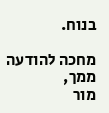בנוח.

מחכה להודעה ממך,
מור